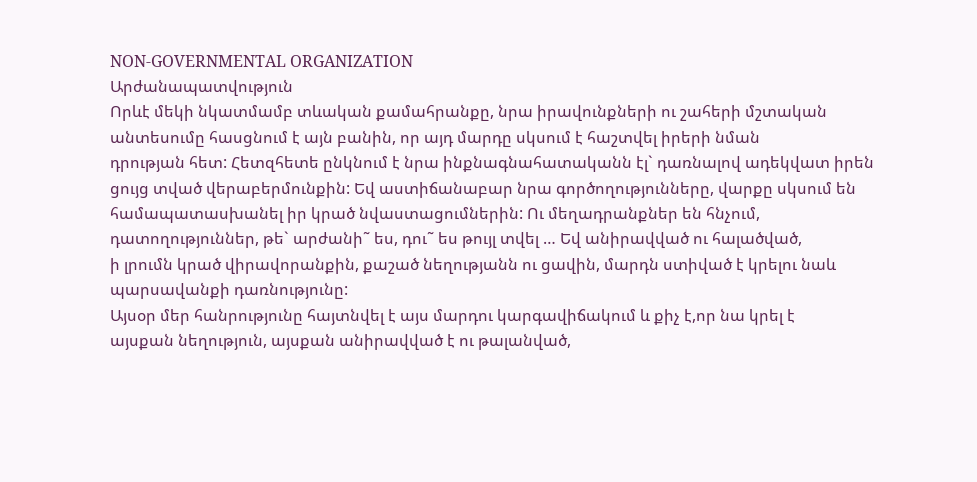NON-GOVERNMENTAL ORGANIZATION
Արժանապատվություն
Որևէ մեկի նկատմամբ տևական քամահրանքը, նրա իրավունքների ու շահերի մշտական
անտեսումը հասցնում է այն բանին, որ այդ մարդը սկսում է հաշտվել իրերի նման
դրության հետ: Հետզհետե ընկնում է նրա ինքնագնահատականն էլ` դառնալով ադեկվատ իրեն
ցույց տված վերաբերմունքին: Եվ աստիճանաբար նրա գործողությունները, վարքը սկսում են
համապատասխանել իր կրած նվաստացումներին: Ու մեղադրանքներ են հնչում,
դատողություններ, թե` արժանի˜ ես, դու˜ ես թույլ տվել … Եվ անիրավված ու հալածված,
ի լրումն կրած վիրավորանքին, քաշած նեղությանն ու ցավին, մարդն ստիված է կրելու նաև
պարսավանքի դառնությունը:
Այսօր մեր հանրությունը հայտնվել է այս մարդու կարգավիճակում և քիչ է,որ նա կրել է
այսքան նեղություն, այսքան անիրավված է ու թալանված,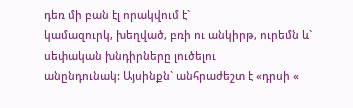դեռ մի բան էլ որակվում է`
կամազուրկ, խեղված, բռի ու անկիրթ, ուրեմն և` սեփական խնդիրները լուծելու
անընդունակ: Այսինքն` անհրաժեշտ է «դրսի «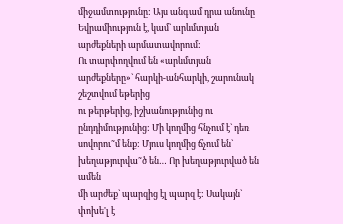միջամտությունը: Այս անգամ դրա անունը
Եվրամիություն է, կամ` արևմտյան արժեքների արմատավորում:
Ու տարփողվում են «արևմտյան արժեքները»` հարկի-անհարկի, շարունակ շեշտվում եթերից
ու թերթերից, իշխանությունից ու ընդդիմությունից: Մի կողմից հնչում է` դեռ
սովորու˜մ ենք: Մյուս կողմից ճչում են` խեղաթյուրվա˜ծ են… Որ խեղաթյուրված են ամեն
մի արժեք` պարզից էլ պարզ է: Սակայն` փոխե'լ է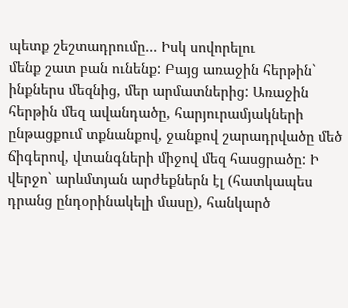պետք շեշտադրումը… Իսկ սովորելու
մենք շատ բան ունենք: Բայց առաջին հերթին` ինքներս մեզնից, մեր արմատներից: Առաջին
հերթին մեզ ավանդածը, հարյուրամյակների ընթացքում տքնանքով, ջանքով շարադրվածը մեծ
ճիգերով, վտանգների միջով մեզ հասցրածը: Ի վերջո` արևմտյան արժեքներն էլ (հատկապես
դրանց ընդօրինակելի մասը), հանկարծ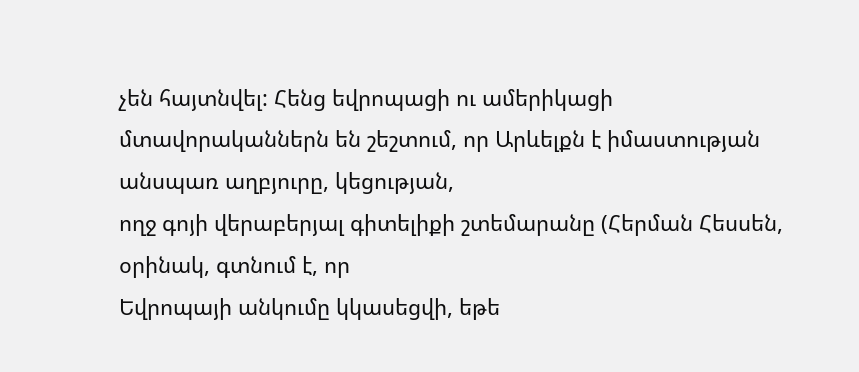չեն հայտնվել: Հենց եվրոպացի ու ամերիկացի
մտավորականներն են շեշտում, որ Արևելքն է իմաստության անսպառ աղբյուրը, կեցության,
ողջ գոյի վերաբերյալ գիտելիքի շտեմարանը (Հերման Հեսսեն, օրինակ, գտնում է, որ
Եվրոպայի անկումը կկասեցվի, եթե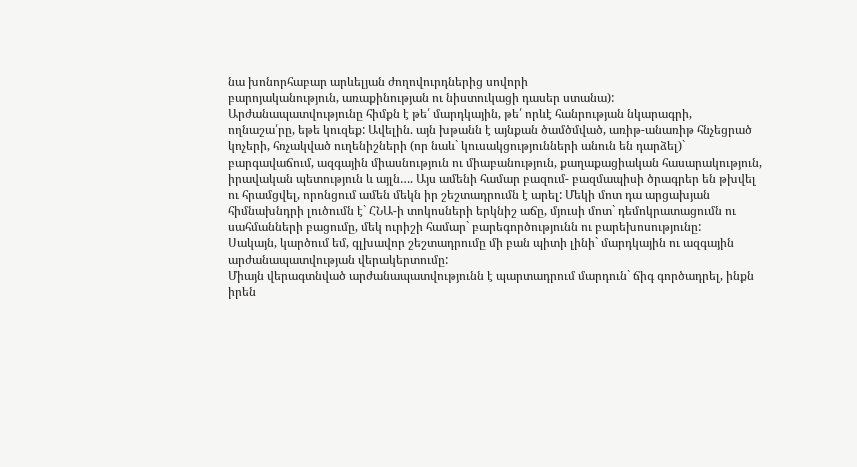նա խոնորհաբար արևելյան ժողովուրդներից սովորի
բարոյականություն, առաքինության ու նիստուկացի դասեր ստանա):
Արժանապատվությունը հիմքն է թե՛ մարդկային, թե՛ որևէ հանրության նկարագրի,
ողնաշա՛րը, եթե կուզեք: Ավելին. այն խթանն է այնքան ծամծմված, առիթ-անառիթ հնչեցրած
կոչերի, հռչակված ուղենիշների (որ նաև` կուսակցությունների անուն են դարձել)`
բարգավաճում, ազգային միասնություն ու միաբանություն, քաղաքացիական հասարակություն,
իրավական պետություն և այլն…. Այս ամենի համար բազում- բազմապիսի ծրագրեր են թխվել
ու հրամցվել, որոնցում ամեն մեկն իր շեշտադրումն է արել: Մեկի մոտ դա արցախյան
հիմնախնդրի լուծումն է` ՀՆԱ-ի տոկոսների երկնիշ աճը, մյուսի մոտ` դեմոկրատացումն ու
սահմանների բացումը, մեկ ուրիշի համար` բարեգործությունն ու բարեխոսությունը:
Սակայն, կարծում եմ, գլխավոր շեշտադրումը մի բան պիտի լինի` մարդկային ու ազգային
արժանապատվության վերակերտումը:
Միայն վերագտնված արժանապատվությունն է պարտադրում մարդուն` ճիգ գործադրել, ինքն
իրեն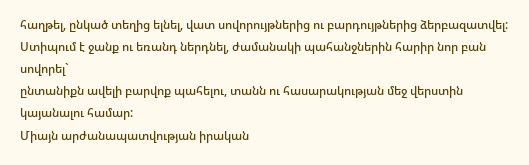հաղթել, ընկած տեղից ելնել, վատ սովորույթներից ու բարդույթներից ձերբազատվել:
Ստիպում է ջանք ու եռանդ ներդնել, ժամանակի պահանջներին հարիր նոր բան սովորել`
ընտանիքն ավելի բարվոք պահելու, տանն ու հասարակության մեջ վերստին կայանալու համար:
Միայն արժանապատվության իրական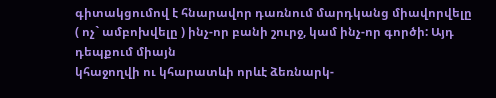գիտակցումով է հնարավոր դառնում մարդկանց միավորվելը
( ոչ` ամբոխվելը ) ինչ-որ բանի շուրջ, կամ ինչ-որ գործի: Այդ դեպքում միայն
կհաջողվի ու կհարատևի որևէ ձեռնարկ-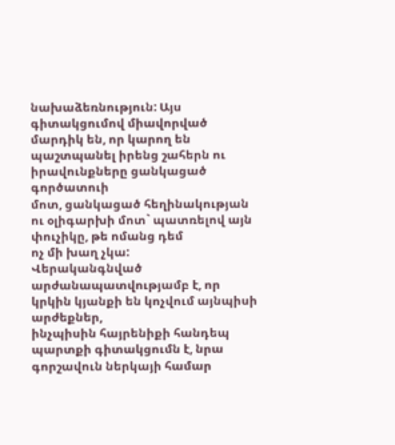նախաձեռնություն: Այս գիտակցումով միավորված
մարդիկ են, որ կարող են պաշտպանել իրենց շահերն ու իրավունքները ցանկացած գործատուի
մոտ, ցանկացած հեղինակության ու օլիգարխի մոտ` պատռելով այն փուչիկը, թե ոմանց դեմ
ոչ մի խաղ չկա:
Վերականգնված արժանապատվությամբ է, որ կրկին կյանքի են կոչվում այնպիսի արժեքներ,
ինչպիսին հայրենիքի հանդեպ պարտքի գիտակցումն է, նրա գորշավուն ներկայի համար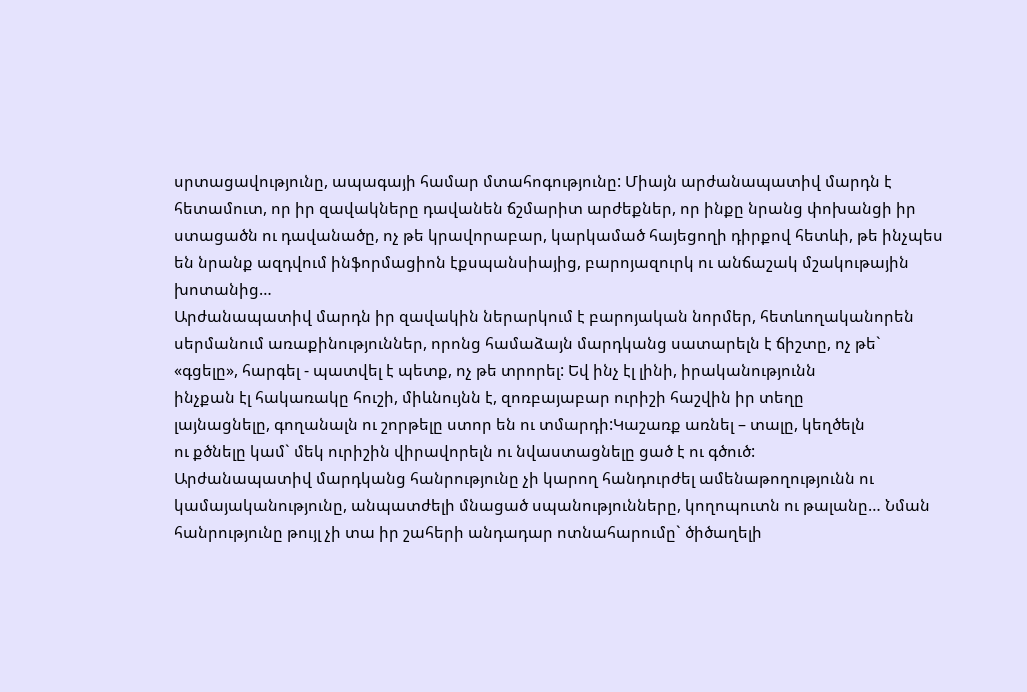սրտացավությունը, ապագայի համար մտահոգությունը: Միայն արժանապատիվ մարդն է
հետամուտ, որ իր զավակները դավանեն ճշմարիտ արժեքներ, որ ինքը նրանց փոխանցի իր
ստացածն ու դավանածը, ոչ թե կրավորաբար, կարկամած հայեցողի դիրքով հետևի, թե ինչպես
են նրանք ազդվում ինֆորմացիոն էքսպանսիայից, բարոյազուրկ ու անճաշակ մշակութային
խոտանից…
Արժանապատիվ մարդն իր զավակին ներարկում է բարոյական նորմեր, հետևողականորեն
սերմանում առաքինություններ, որոնց համաձայն մարդկանց սատարելն է ճիշտը, ոչ թե`
«գցելը», հարգել - պատվել է պետք, ոչ թե տրորել: Եվ ինչ էլ լինի, իրականությունն
ինչքան էլ հակառակը հուշի, միևնույնն է, զոռբայաբար ուրիշի հաշվին իր տեղը
լայնացնելը, գողանալն ու շորթելը ստոր են ու տմարդի:Կաշառք առնել – տալը, կեղծելն
ու քծնելը կամ` մեկ ուրիշին վիրավորելն ու նվաստացնելը ցած է ու գծուծ:
Արժանապատիվ մարդկանց հանրությունը չի կարող հանդուրժել ամենաթողությունն ու
կամայականությունը, անպատժելի մնացած սպանությունները, կողոպուտն ու թալանը… Նման
հանրությունը թույլ չի տա իր շահերի անդադար ոտնահարումը` ծիծաղելի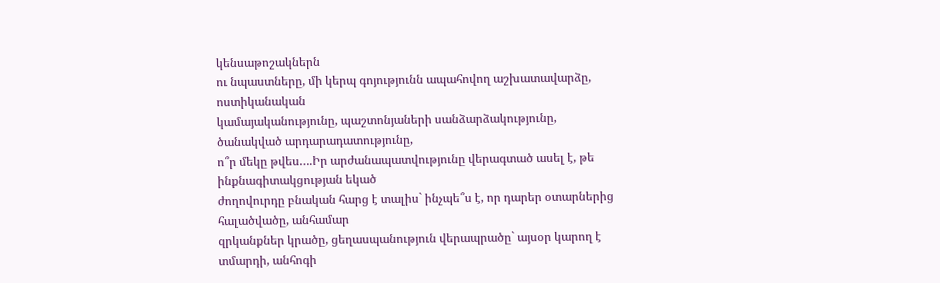կենսաթոշակներն
ու նպաստները, մի կերպ գոյությունն ապահովող աշխատավարձը, ոստիկանական
կամայականությունը, պաշտոնյաների սանձարձակությունը, ծանակված արդարադատությունը,
ո՞ր մեկը թվես….Իր արժանապատվությունը վերագտած ասել է, թե ինքնագիտակցության եկած
ժողովուրդը բնական հարց է տալիս` ինչպե՞ս է, որ դարեր օտարներից հալածվածը, անհամար
զրկանքներ կրածը, ցեղասպանություն վերապրածը` այսօր կարող է տմարդի, անհոգի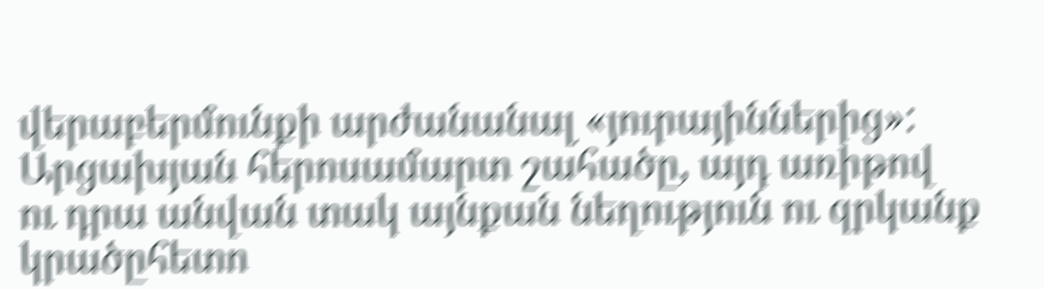վերաբերմունքի արժանանալ «յուրայիններից»: Արցախյան հերոսամարտ շահածը, այդ առիթով
ու դրա անվան տակ այնքան նեղություն ու զրկանք կրածըհետո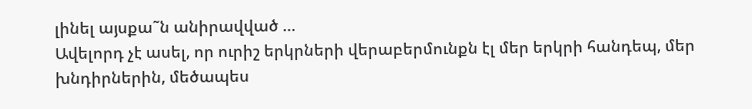լինել այսքա˜ն անիրավված …
Ավելորդ չէ ասել, որ ուրիշ երկրների վերաբերմունքն էլ մեր երկրի հանդեպ, մեր
խնդիրներին, մեծապես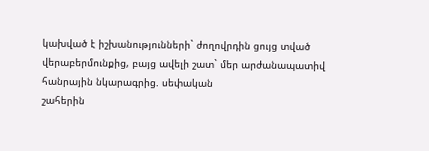կախված է իշխանությունների` ժողովրդին ցույց տված
վերաբերմունքից, բայց ավելի շատ` մեր արժանապատիվ հանրային նկարագրից. սեփական
շահերին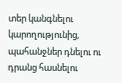տեր կանգնելու կարողությունից, պահանջներ դնելու ու դրանց հասնելու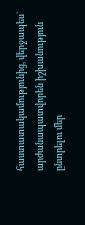հաստատակամությունից, վերջապես` արժանապատվորեն իշխանություն ընտրելու մեր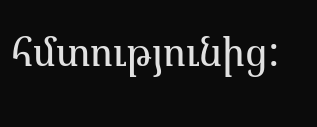հմտությունից: